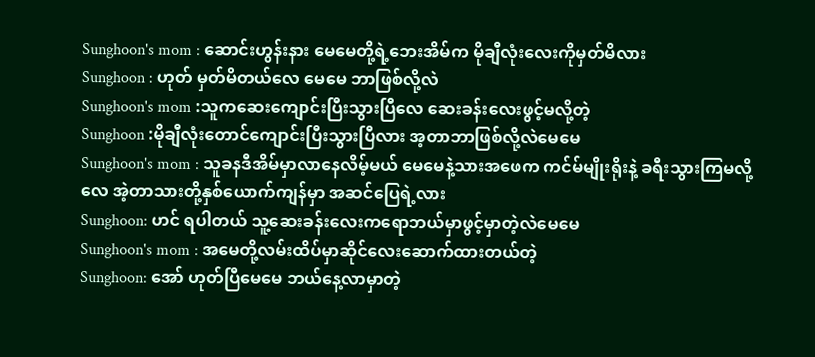Sunghoon's mom : ဆောင်းဟွန်းနား မေမေတို့ရဲ့ဘေးအိမ်က မိုချီလုံးလေးကိုမှတ်မိလား
Sunghoon : ဟုတ် မှတ်မိတယ်လေ မေမေ ဘာဖြစ်လို့လဲ
Sunghoon's mom :သူကဆေးကျောင်းပြီးသွားပြီလေ ဆေးခန်းလေးဖွင့်မလို့တဲ့
Sunghoon :မိုချီလုံးတောင်ကျောင်းပြီးသွားပြီလား အ့တာဘာဖြစ်လို့လဲမေမေ
Sunghoon's mom : သူခနဒီအိမ်မှာလာနေလိမ့်မယ် မေမေနဲ့သားအဖေက ကင်မ်မျိုးရိုးနဲ့ ခရီးသွားကြမလို့လေ အဲ့တာသားတို့နှစ်ယောက်ကျန်မှာ အဆင်ပြေရဲ့လား
Sunghoon: ဟင် ရပါတယ် သူ့ဆေးခန်းလေးကရောဘယ်မှာဖွင့်မှာတဲ့လဲမေမေ
Sunghoon's mom : အမေတို့လမ်းထိပ်မှာဆိုင်လေးဆောက်ထားတယ်တဲ့
Sunghoon: အော် ဟုတ်ပြီမေမေ ဘယ်နေ့လာမှာတဲ့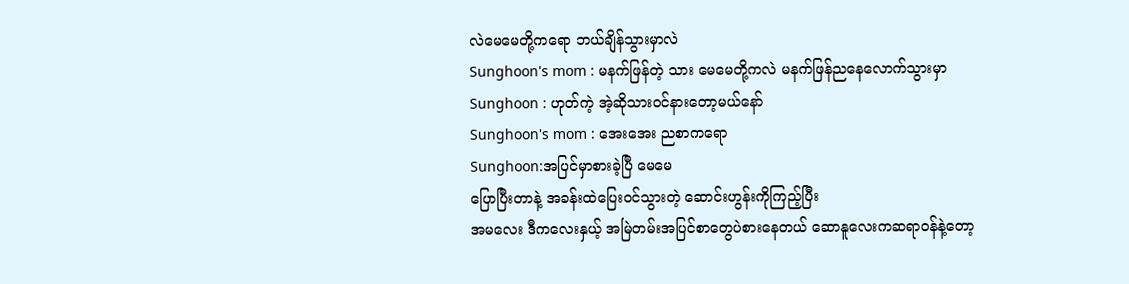လဲမေမေတို့ကရော ဘယ်ချိန်သွားမှာလဲ
Sunghoon's mom : မနက်ဖြန်တဲ့ သား မေမေတို့ကလဲ မနက်ဖြန်ညနေလောက်သွားမှာ
Sunghoon : ဟုတ်ကဲ့ အဲ့ဆိုသား၀င်နားတော့မယ်နော်
Sunghoon's mom : အေးအေး ညစာကရော
Sunghoon:အပြင်မှာစားခဲ့ပြီ မေမေ
ပြောပြီးတာနဲ့ အခန်းထဲပြေး၀င်သွားတဲ့ ဆောင်းဟွန်းကိုကြည့်ပြီး
အမလေး ဒီကလေးနှယ့် အမြဲတမ်းအပြင်စာတွေပဲစားနေတယ် ဆောနူလေးကဆရာ၀န်နဲ့တော့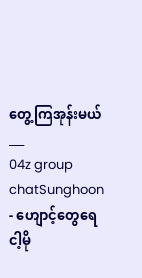တွေ့ကြအုန်းမယ်
___
04z group chatSunghoon - ဟျောင့်တွေရေ ငါ့မို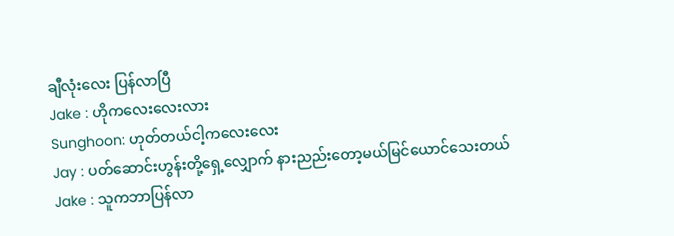ချီလုံးလေး ပြန်လာပြီ
Jake : ဟိုကလေးလေးလား
Sunghoon: ဟုတ်တယ်ငါ့ကလေးလေး
Jay : ပတ်ဆောင်းဟွန်းတို့ရှေ့လျှောက် နားညည်းတော့မယ်မြင်ယောင်သေးတယ်
Jake : သူကဘာပြန်လာ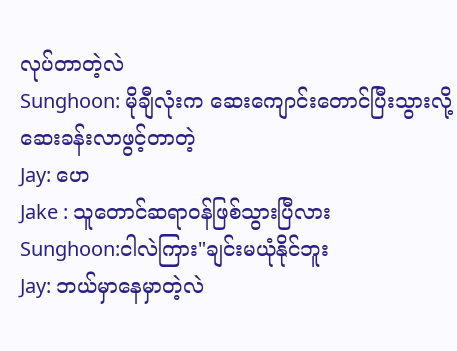လုပ်တာတဲ့လဲ
Sunghoon: မိုချီလုံးက ဆေးကျောင်းတောင်ပြီးသွားလို့ ဆေးခန်းလာဖွင့်တာတဲ့
Jay: ဟေ
Jake : သူတောင်ဆရာ၀န်ဖြစ်သွားပြီလား
Sunghoon:ငါလဲကြား"ချင်းမယုံနိုင်ဘူး
Jay: ဘယ်မှာနေမှာတဲ့လဲ